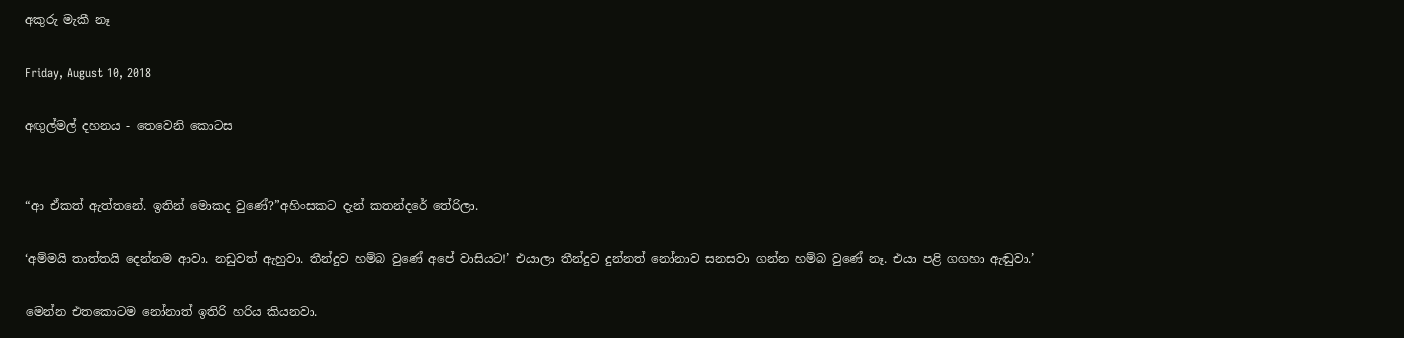අකුරු මැකී නෑ

Friday, August 10, 2018

අඟුල්මල් දහනය - තෙවෙනි කොටස


“ආ ඒකත් ඇත්තනේ. ඉතින් මොකද වුණේ?”අහිංසකට දැන් කතන්දරේ තේරිලා.

‘අම්මයි තාත්තයි දෙන්නම ආවා. නඩුවත් ඇහුවා. තීන්දුව හම්බ වුණේ අපේ වාසියට!’ එයාලා තීන්දුව දුන්නත් නෝනාව සනසවා ගන්න හම්බ වුණේ නෑ. එයා පළි ගගහා ඇඬුවා.’

මෙන්න එතකොටම නෝනාත් ඉතිරි හරිය කියනවා.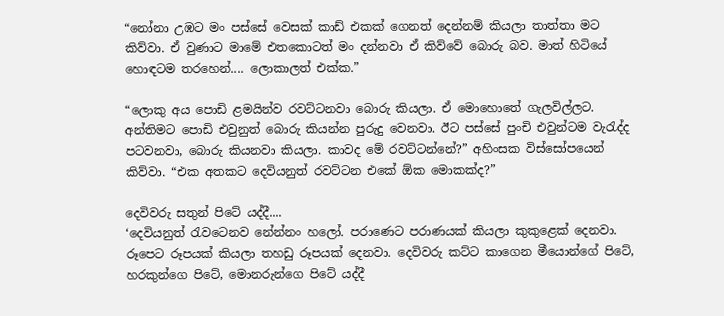“නෝනා උඹට මං පස්සේ වෙසක් කාඩ් එකක් ගෙනත් දෙන්නම් කියලා තාත්තා මට කිව්වා. ඒ වුණාට මාමේ එතකොටත් මං දන්නවා ඒ කිව්වේ බොරු බව. මාත් හිටියේ හොඳටම තරහෙන්.... ලොකාලත් එක්ක.”

“ලොකු අය පොඩි ළමයින්ව රවට්ටනවා බොරු කියලා. ඒ මොහොතේ ගැලවිල්ලට. අන්තිමට පොඩි එවුනුත් බොරු කියන්න පුරුදු වෙනවා. ඊට පස්සේ පුංචි එවුන්ටම වැරැද්ද පටවනවා, බොරු කියනවා කියලා. කාවද මේ රවට්ටන්නේ?” අහිංසක විස්සෝපයෙන් කිව්වා. “එක අතකට දෙවියනුත් රවට්ටන එකේ ඕක මොකක්ද?”

දෙවිවරු සතුන් පිටේ යද්දී....
‘දෙවියනුත් රැවටෙනව නේන්නං හලෝ. පරාණෙට පරාණයක් කියලා කුකුළෙක් දෙනවා. රූපෙට රූපයක් කියලා තහඩු රූපයක් දෙනවා. දෙවිවරු කට්ට කාගෙන මීයොන්ගේ පිටේ, හරකුන්ගෙ පිටේ, මොනරුන්ගෙ පිටේ යද්දී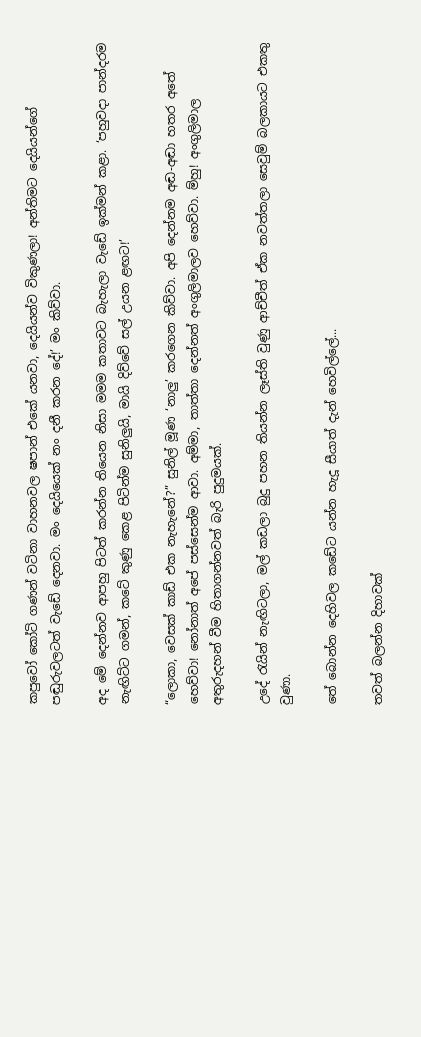කපුවෝ කෝටි ගණන් වටිනා වාහනවල ෂපාන් එකේ යනවා, දෙයියන්ව විකුණලා! අන්තිමට දෙයියන්ගේ පඬුරුවලටත් වැඩේ දෙනවා. මං දෙයියෙක් නං දනී කරන දේ!’ මං කිව්වා.

අද මේ දෙන්නව ආපහු පිටත් කරන්න තියෙන නිසා මමම කතාවට බැහැලා වැඩේ ඉක්මන් කළා. ‘පහුවදා පාන්දරම නැඟිට්ට ගමන්, කටේ කුණු කෙළ පිටින්ම සුනිලුයි, මායි දිව්වේ සල් උයන ළඟට!’

“ලොකා, වෙසක් කාඩ් එක නැහැනේ?” සුනිල් මූණ ‘නාලු’ කරගෙන කිව්වා. අපි දෙන්නම අඬ-අඬා හතර අතේ හෙව්වා! නෝනාත් අපේ පස්සෙන්ම ආවා. අම්මා, තාත්තා දෙන්නත් අංගුලිමාලව හෙව්වා. ම්හු! අංගුලිමාල අතුරුදහන් වීම හිතාගන්නවත් බැරි පුදුමයක්.

උදේ රැයින් නැඟිටලා, මල් කඩලා බුදු පහන තියන්න ලෑස්ති වුණු ආච්චීත් ඒක නවත්තලා සෙවුම් බලකායට එකතු වුණා.

තේ බොන්න දෙහිවල කඩේට යන්න හැදූ සීයාත් දැන් හෙවිල්ලේ...

තවත් බලන්න දිහාවක්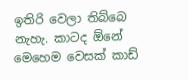ඉතිරි වෙලා තිබ්බෙ නැහැ. කාටද ඕනේ මෙහෙම වෙසක් කාඩ්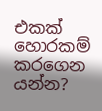එකක් හොරකම් කරගෙන යන්න?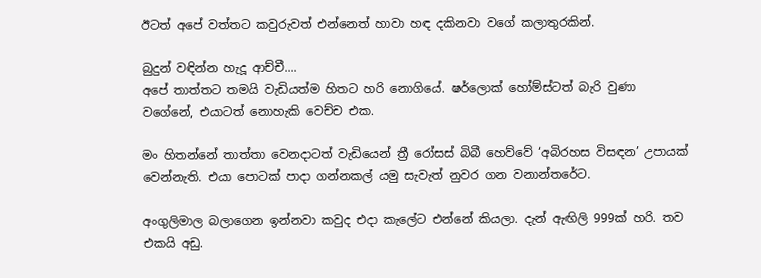ඊටත් අපේ වත්තට කවුරුවත් එන්නෙත් හාවා හඳ දකිනවා වගේ කලාතුරකින්.

බුදුන් වඳින්න හැදූ ආච්චී....
අපේ තාත්තට තමයි වැඩියත්ම හිතට හරි නොගියේ. ෂර්ලොක් හෝම්ස්ටත් බැරි වුණා වගේනේ, එයාටත් නොහැකි වෙච්ච එක.

මං හිතන්නේ තාත්තා වෙනදාටත් වැඩියෙන් ත්‍රී රෝසස් බිබී හෙව්වේ ‘අබිරහස විසඳන’ උපායක් වෙන්නැති. එයා පොටක් පාදා ගන්නකල් යමු සැවැත් නුවර ගන වනාන්තරේට.

අංගුලිමාල බලාගෙන ඉන්නවා කවුද එදා කැලේට එන්නේ කියලා. දැන් ඇඟිලි 999ක් හරි. තව එකයි අඩු.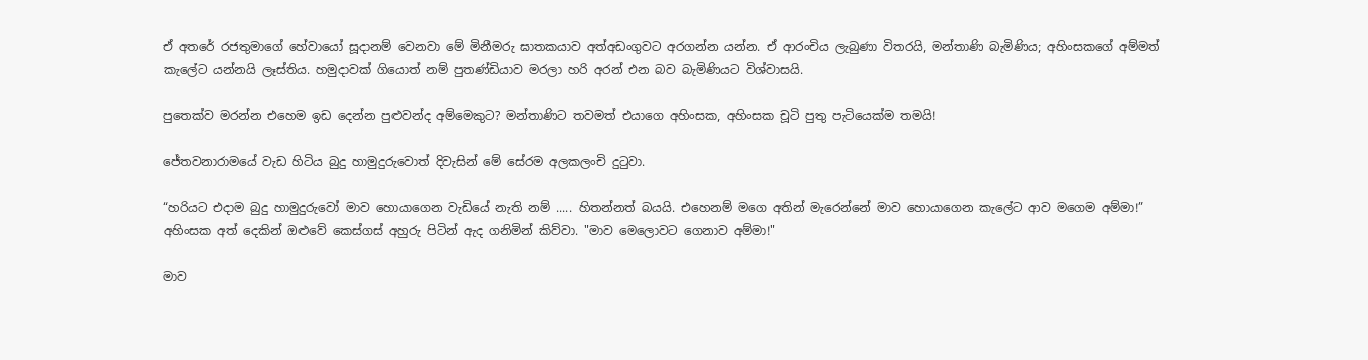ඒ අතරේ රජතුමාගේ හේවායෝ සූදානම් වෙනවා මේ මිනීමරු ඝාතකයාව අත්අඩංගුවට අරගන්න යන්න. ඒ ආරංචිය ලැබුණා විතරයි, මන්තාණි බැමිණිය; අහිංසකගේ අම්මත් කැලේට යන්නයි ලෑස්තිය. හමුදාවක් ගියොත් නම් පුතණ්ඩියාව මරලා හරි අරන් එන බව බැමිණියට විශ්වාසයි.

පුතෙක්ව මරන්න එහෙම ඉඩ දෙන්න පුළුවන්ද අම්මෙකුට? මන්තාණිට තවමත් එයාගෙ අහිංසක, අහිංසක චූටි පුතු පැටියෙක්ම තමයි!

ජේතවනාරාමයේ වැඩ හිටිය බුදු හාමුදුරුවොත් දිවැසින් මේ සේරම අලකලංචි දුටුවා.

“හරියට එදාම බුදු හාමුදුරුවෝ මාව හොයාගෙන වැඩියේ නැති නම් ..... හිතන්නත් බයයි. එහෙනම් මගෙ අතින් මැරෙන්නේ මාව හොයාගෙන කැලේට ආව මගෙම අම්මා!” අහිංසක අත් දෙකින් ඔළුවේ කෙස්ගස් අහුරු පිටින් ඇද ගනිමින් කිව්වා. "මාව මෙලොවට ගෙනාව අම්මා!"

මාව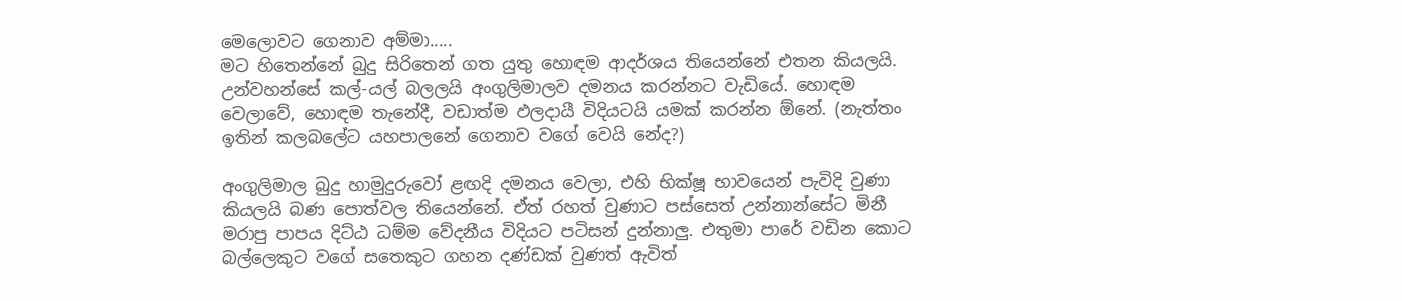මෙලොවට ගෙනාව අම්මා.....
මට හිතෙන්නේ බුදු සිරිතෙන් ගත යුතු හොඳම ආදර්ශය තියෙන්නේ එතන කියලයි. උන්වහන්සේ කල්-යල් බලලයි අංගුලිමාලව දමනය කරන්නට වැඩියේ. හොඳම වෙලාවේ, හොඳම තැනේදී, වඩාත්ම ඵලදායී විදියටයි යමක් කරන්න ඕනේ. (නැත්තං ඉතින් කලබලේට යහපාලනේ ගෙනාව වගේ වෙයි නේද?)

අංගුලිමාල බුදු හාමුදුරුවෝ ළඟදි දමනය වෙලා, එහි භික්ෂූ භාවයෙන් පැවිදි වුණා කියලයි බණ පොත්වල තියෙන්නේ. ඒත් රහත් වුණාට පස්සෙත් උන්නාන්සේට මිනී මරාපු පාපය දිට්ඨ ධම්ම වේදනීය විදියට පටිසන් දුන්නාලු. එතුමා පාරේ වඩින කොට බල්ලෙකුට වගේ සතෙකුට ගහන දණ්ඩක් වුණත් ඇවිත්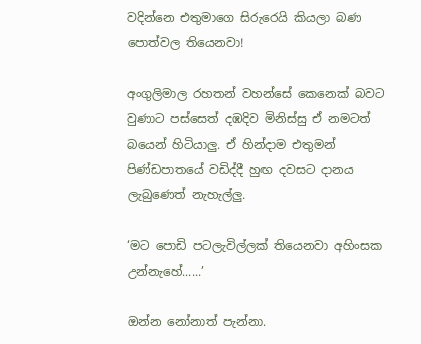වදින්නෙ එතුමාගෙ සිරුරෙයි කියලා බණ පොත්වල තියෙනවා!

අංගුලිමාල රහතන් වහන්සේ කෙනෙක් බවට වුණාට පස්සෙත් දඹදිව මිනිස්සු ඒ නමටත් බයෙන් හිටියාලු. ඒ හින්දාම එතුමන් පිණ්ඩපාතයේ වඩිද්දී හුඟ දවසට දානය ලැබුණෙත් නැහැල්ලු.

‘මට පොඩි පටලැවිල්ලක් තියෙනවා අහිංසක උන්නැහේ......’

ඔන්න නෝනාත් පැන්නා.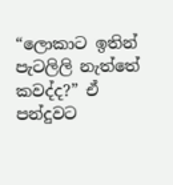“ලොකාට ඉතින් පැටලිලි නැත්තේ කවද්ද?” ඒ පන්දුවට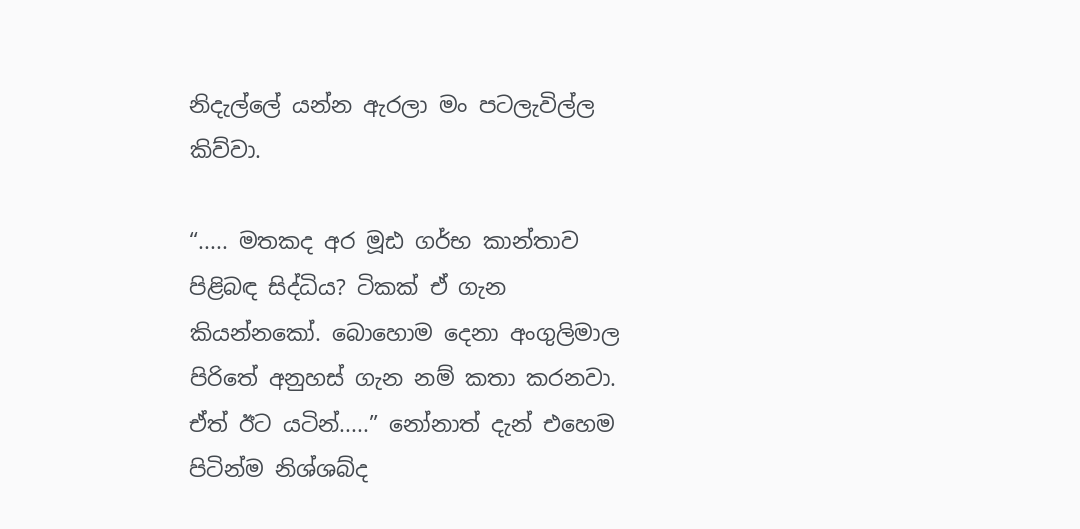නිදැල්ලේ යන්න ඇරලා මං පටලැවිල්ල කිව්වා.

“..... මතකද අර මූඪ ගර්භ කාන්තාව පිළිබඳ සිද්ධිය? ටිකක් ඒ ගැන කියන්නකෝ. බොහොම දෙනා අංගුලිමාල පිරිතේ අනුහස් ගැන නම් කතා කරනවා. ඒත් ඊට යටින්.....” නෝනාත් දැන් එහෙම පිටින්ම නිශ්ශබ්ද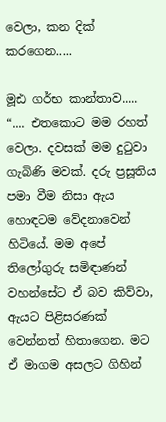වෙලා, කන දික් කරගෙන.....

මූඪ ගර්භ කාන්තාව.....
“.... එතකොට මම රහත් වෙලා. දවසක් මම දුටුවා ගැබිණි මවක්. දරු ප්‍රසූතිය පමා වීම නිසා ඇය හොඳටම වේදනාවෙන් හිටියේ. මම අපේ තිලෝගුරු සමිඳාණන් වහන්සේට ඒ බව කිව්වා, ඇයට පිළිසරණක් වෙන්නත් හිතාගෙන. මට ඒ මාගම අසලට ගිහින්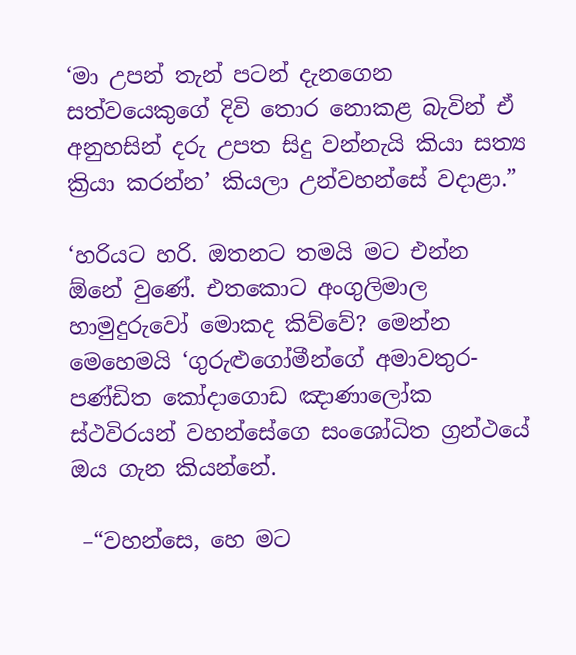‘මා උපන් තැන් පටන් දැනගෙන සත්වයෙකුගේ දිවි තොර නොකළ බැවින් ඒ අනුහසින් දරු උපත සිදු වන්නැයි කියා සත්‍ය ක්‍රියා කරන්න’ කියලා උන්වහන්සේ වදාළා.”

‘හරියට හරි. ඔතනට තමයි මට එන්න ඕනේ වුණේ. එතකොට අංගුලිමාල හාමුදුරුවෝ මොකද කිව්වේ? මෙන්න මෙහෙමයි ‘ගුරුළුගෝමීන්ගේ අමාවතුර- පණ්ඩිත කෝදාගොඩ ඤාණාලෝක ස්ථවිරයන් වහන්සේගෙ සංශෝධිත ග්‍රන්ථයේ ඔය ගැන කියන්නේ.

 –“වහන්සෙ, හෙ මට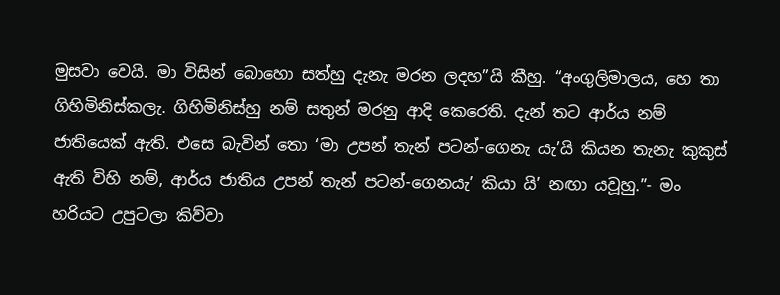මුසවා වෙයි. මා විසින් බොහො සත්හු දැනැ මරන ලදහ”යි කීහු. “අංගුලිමාලය, හෙ තා ගිහිමිනිස්කලැ. ගිහිමිනිස්හු නම් සතුන් මරනු ආදි කෙරෙති. දැන් තට ආර්ය නම් ජාතියෙක් ඇති. එසෙ බැවින් තො ‘මා උපන් තැන් පටන්-ගෙනැ යැ’යි කියන තැනැ කුකුස් ඇති විහි නම්, ආර්ය ජාතිය උපන් තැන් පටන්-ගෙනයැ’ කියා යි’ නඟා යවූහු.”- මං හරියට උපුටලා කිව්වා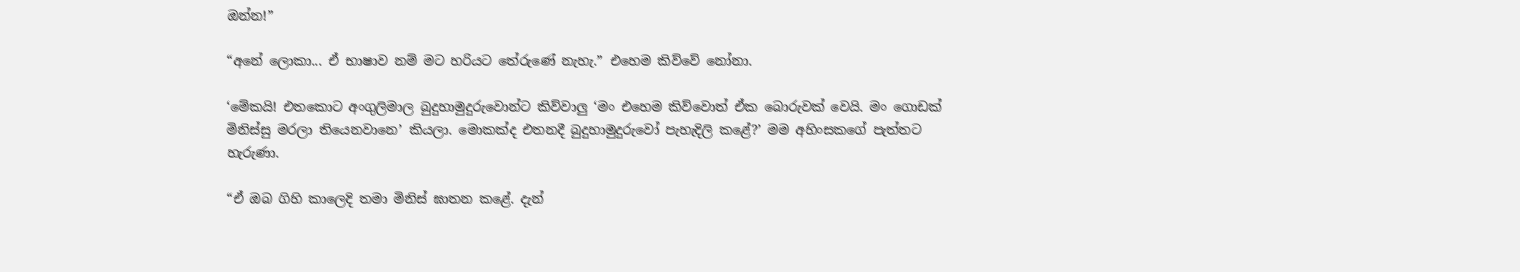ඔන්න!”

“අනේ ලොකා... ඒ භාෂාව නම් මට හරියට තේරුණේ නැහැ.” එහෙම කිව්වේ නෝනා.

‘මේකයි! එතකොට අංගුලිමාල බුදුහාමුදුරුවොන්ට කිව්වාලු ‘මං එහෙම කිව්වොත් ඒක බොරුවක් වෙයි. මං ගොඩක් මිනිස්සු මරලා තියෙනවානෙ’ කියලා. මොකක්ද එතනදී බුදුහාමුදුරුවෝ පැහැදිලි කළේ?’ මම අහිංසකගේ පැත්තට හැරුණා.

“ඒ ඔබ ගිහි කාලෙදි තමා මිනිස් ඝාතන කළේ. දැන්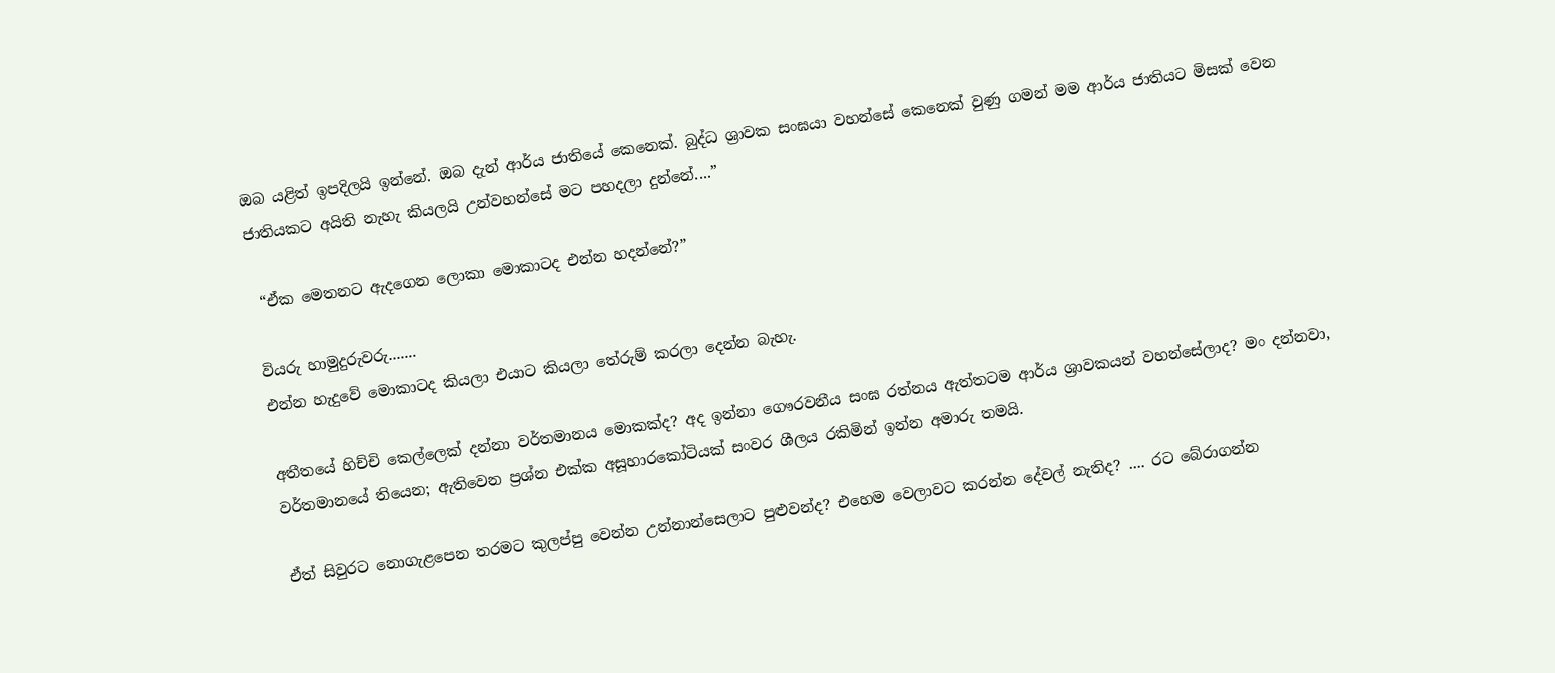ඔබ යළිත් ඉපදිලයි ඉන්නේ. ඔබ දැන් ආර්ය ජාතියේ කෙනෙක්. බුද්ධ ශ්‍රාවක සංඝයා වහන්සේ කෙනෙක් වුණු ගමන් මම ආර්ය ජාතියට මිසක් වෙන ජාතියකට අයිති නැහැ කියලයි උන්වහන්සේ මට පහදලා දුන්නේ....”

 “ඒක මෙතනට ඇදගෙන ලොකා මොකාටද එන්න හදන්නේ?”

වියරු හාමුදුරුවරු.......
එන්න හැදුවේ මොකාටද කියලා එයාට කියලා තේරුම් කරලා දෙන්න බැහැ.

අතීතයේ හිච්චි කෙල්ලෙක් දන්නා වර්තමානය මොකක්ද? අද ඉන්නා ගෞරවනීය සංඝ රත්නය ඇත්තටම ආර්ය ශ්‍රාවකයන් වහන්සේලාද? මං දන්නවා, වර්තමානයේ තියෙන; ඇතිවෙන ප්‍රශ්න එක්ක අසූහාරකෝටියක් සංවර ශීලය රකිමින් ඉන්න අමාරු තමයි.

ඒත් සිවුරට නොගැළපෙන තරමට කුලප්පු වෙන්න උන්නාන්සෙලාට පුළුවන්ද? එහෙම වෙලාවට කරන්න දේවල් නැතිද? .... රට බේරාගන්න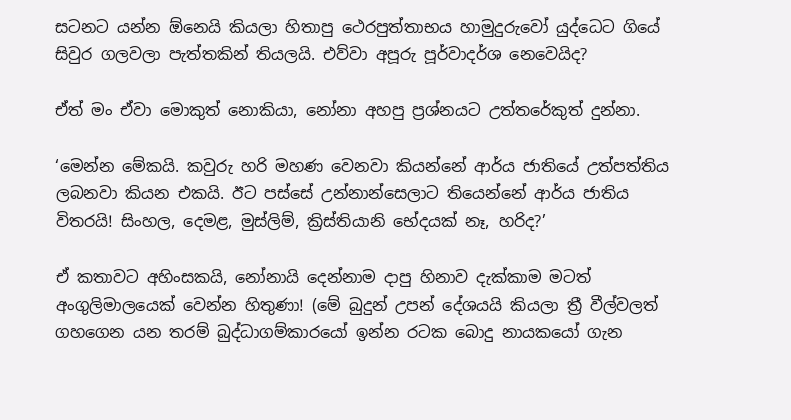සටනට යන්න ඕනෙයි කියලා හිතාපු ථෙරපුත්තාභය හාමුදුරුවෝ යුද්ධෙට ගියේ සිවුර ගලවලා පැත්තකින් තියලයි. එව්වා අපූරු පූර්වාදර්ශ නෙවෙයිද?

ඒත් මං ඒවා මොකුත් නොකියා, නෝනා අහපු ප්‍රශ්නයට උත්තරේකුත් දුන්නා.

‘මෙන්න මේකයි. කවුරු හරි මහණ වෙනවා කියන්නේ ආර්ය ජාතියේ උත්පත්තිය ලබනවා කියන එකයි. ඊට පස්සේ උන්නාන්සෙලාට තියෙන්නේ ආර්ය ජාතිය විතරයි! සිංහල, දෙමළ, මුස්ලිම්, ක්‍රිස්තියානි භේදයක් නෑ, හරිද?’

ඒ කතාවට අහිංසකයි, නෝනායි දෙන්නාම දාපු හිනාව දැක්කාම මටත් අංගුලිමාලයෙක් වෙන්න හිතුණා! (මේ බුදුන් උපන් දේශයයි කියලා ත්‍රී වීල්වලත් ගහගෙන යන තරම් බුද්ධාගම්කාරයෝ ඉන්න රටක බොදු නායකයෝ ගැන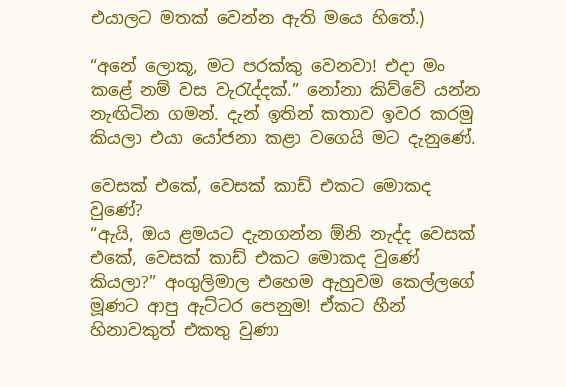එයාලට මතක් වෙන්න ඇති මයෙ හිතේ.)

“අනේ ලොකූ, මට පරක්කු වෙනවා! එදා මං කළේ නම් වස වැරැද්දක්.” නෝනා කිව්වේ යන්න නැඟිටින ගමන්. දැන් ඉතින් කතාව ඉවර කරමු කියලා එයා යෝජනා කළා වගෙයි මට දැනුණේ.

වෙසක් එකේ, වෙසක් කාඩ් එකට මොකද වුණේ?
“ඇයි, ඔය ළමයට දැනගන්න ඕනි නැද්ද වෙසක් එකේ, වෙසක් කාඩ් එකට මොකද වුණේ කියලා?” අංගුලිමාල එහෙම ඇහුවම කෙල්ලගේ මූණට ආපු ඇට්ටර පෙනුම! ඒකට හීන් හිනාවකුත් එකතු වුණා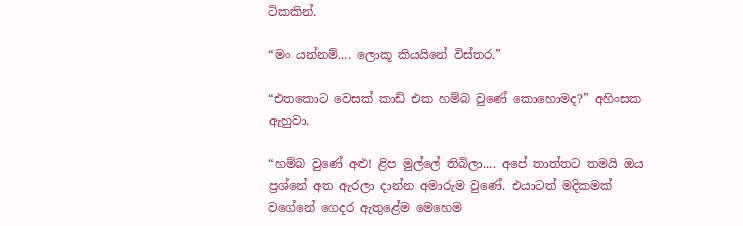ටිකකින්.

“මං යන්නම්.... ලොකූ කියයිනේ විස්තර.”

“එතකොට වෙසක් කාඩ් එක හම්බ වුණේ කොහොමද?” අහිංසක ඇහුවා.

“හම්බ වුණේ අළු! ළිප මුල්ලේ තිබිලා.... අපේ තාත්තට තමයි ඔය ප්‍රශ්නේ අත ඇරලා දාන්න අමාරුම වුණේ. එයාටත් මදිකමක් වගේනේ ගෙදර ඇතුළේම මෙහෙම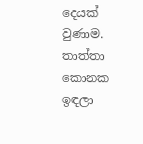දෙයක් වුණාම. තාත්තා කොනක ඉඳලා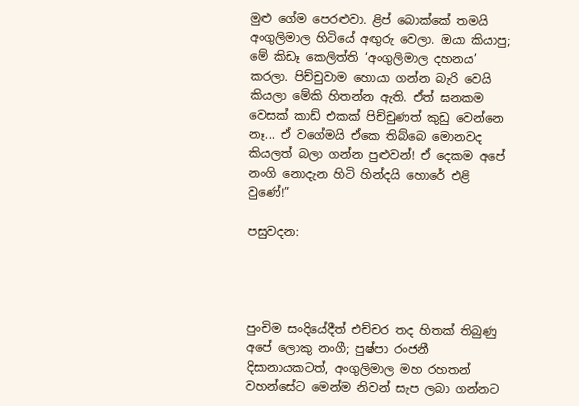මුළු ගේම පෙරළුවා. ළිප් බොක්කේ තමයි අංගුලිමාල හිටියේ අඟුරු වෙලා. ඔයා කියාපු; මේ කිඩෑ කෙලිත්ති ‘අංගුලිමාල දහනය’ කරලා. පිච්චුවාම හොයා ගන්න බැරි වෙයි කියලා මේකි හිතන්න ඇති. ඒත් ඝනකම වෙසක් කාඩ් එකක් පිච්චුණත් කුඩු වෙන්නෙ නෑ... ඒ වගේමයි ඒකෙ තිබ්බෙ මොනවද කියලත් බලා ගන්න පුළුවන්! ඒ දෙකම අපේ නංගි නොදැන හිටි හින්දයි හොරේ එළි වුණේ!”

පසුවදන:




පුංචිම සංදියේදීත් එච්චර තද හිතක් තිබුණු අපේ ලොකු නංගී; පුෂ්පා රංජනී දිසානායකටත්, අංගුලිමාල මහ රහතන් වහන්සේට මෙන්ම නිවන් සැප ලබා ගන්නට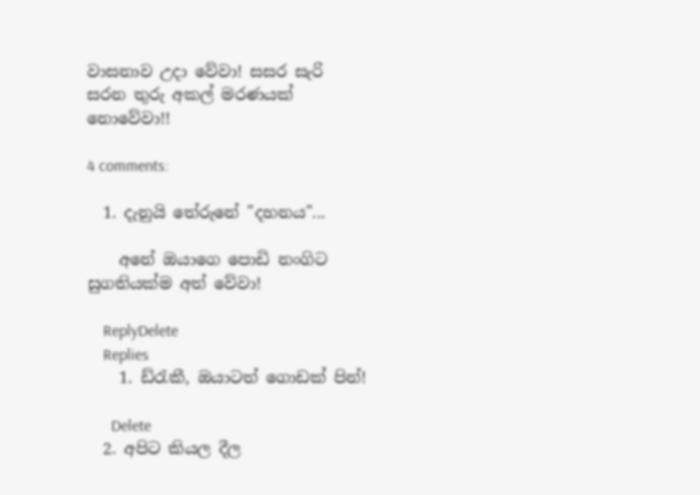වාසනාව උදා වේවා! සසර සැරි සරන තුරු අකල් මරණයක් නොවේවා!!

4 comments:

  1. දැනුයි තේරුනේ "දහනය"...

    අනේ ඔයාගෙ පොඩි නංගිට සුගතියක්ම අත් වේවා!

    ReplyDelete
    Replies
    1. ඩ්රැකී, ඔයාටත් ගොඩක් පින්!

      Delete
  2. අපිට කියල දීල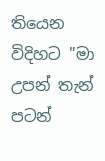තියෙන විදිහට "මා උපන් තැන් පටන්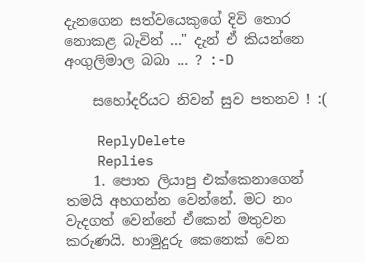දැනගෙන සත්වයෙකුගේ දිවි තොර නොකළ බැවින් ..." දැන් ඒ කියන්නෙ අංගුලිමාල බබා ... ? :-D

    සහෝදරියට නිවන් සුව පතනව ! :(

    ReplyDelete
    Replies
    1. පොත ලියාපු එක්කෙනාගෙන් තමයි අහගන්න වෙන්නේ. මට නං වැදගත් වෙන්නේ ඒකෙන් මතුවන කරුණයි. හාමුදුරු කෙනෙක් වෙන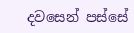දවසෙන් පස්සේ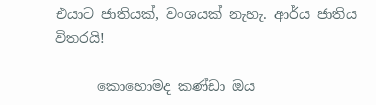එයාට ජාතියක්, වංශයක් නැහැ. ආර්ය ජාතිය විතරයි!

      කොහොමද කණ්ඩා ඔය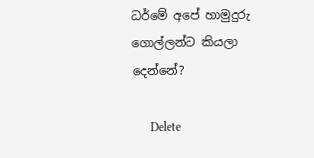ධර්මේ අපේ හාමුදුරු ගොල්ලන්ට කියලා දෙන්නේ?

      Delete